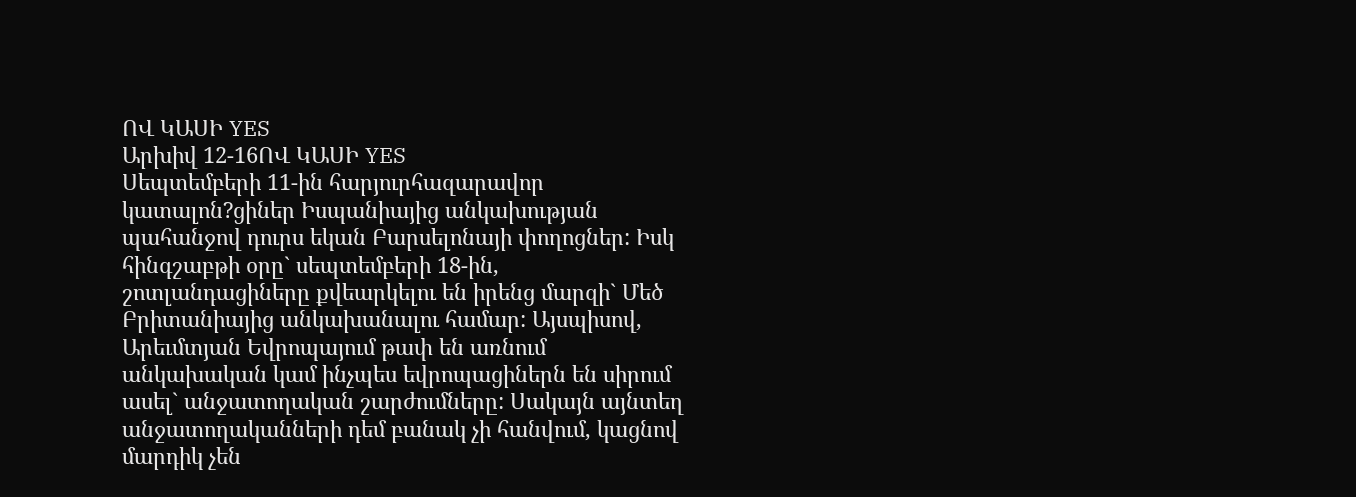ՈՎ ԿԱՍԻ YES
Արխիվ 12-16ՈՎ ԿԱՍԻ YES
Սեպտեմբերի 11-ին հարյուրհազարավոր կատալոն?ցիներ Իսպանիայից անկախության պահանջով դուրս եկան Բարսելոնայի փողոցներ: Իսկ հինգշաբթի օրը` սեպտեմբերի 18-ին, շոտլանդացիները քվեարկելու են իրենց մարզի` Մեծ Բրիտանիայից անկախանալու համար: Այսպիսով, Արեւմտյան Եվրոպայում թափ են առնում անկախական կամ ինչպես եվրոպացիներն են սիրում ասել` անջատողական շարժումները: Սակայն այնտեղ անջատողականների դեմ բանակ չի հանվում, կացնով մարդիկ չեն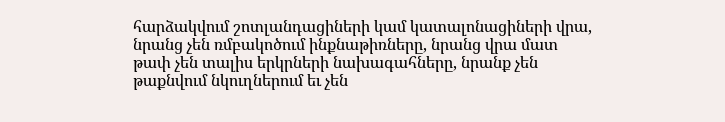հարձակվում շոտլանդացիների կամ կատալոնացիների վրա, նրանց չեն ռմբակոծում ինքնաթիռները, նրանց վրա մատ թափ չեն տալիս երկրների նախագահները, նրանք չեն թաքնվում նկուղներում եւ չեն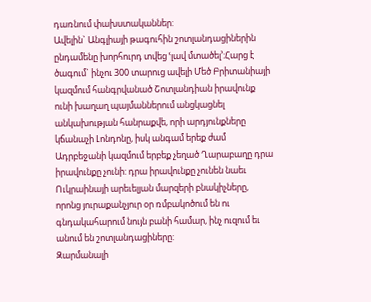դառնում փախստականներ:
Ավելին` Անգլիայի թագուհին շոտլանդացիներին ընդամենը խորհուրդ տվեց ՙլավ մտածել՚:Հարց է ծագում` ինչու 300 տարուց ավելի Մեծ Բրիտանիայի կազմում հանգրվանած Շոտլանդիան իրավունք ունի խաղաղ պայմաններում անցկացնել անկախության հանրաքվե, որի արդյունքները կճանաչի Լոնդոնը, իսկ անգամ երեք ժամ Ադրբեջանի կազմում երբեք չեղած Ղարաբաղը դրա իրավունքը չունի: դրա իրավունքը չունեն նաեւ Ուկրաինայի արեւելյան մարզերի բնակիչները, որոնց յուրաքանչյուր օր ռմբակոծում են ու գնդակահարում նույն բանի համար, ինչ ուզում եւ անում են շոտլանդացիները:
Զարմանալի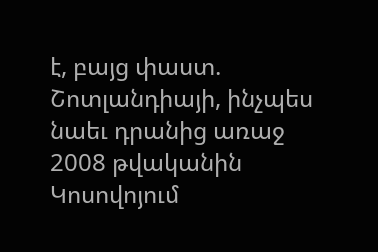է, բայց փաստ. Շոտլանդիայի, ինչպես նաեւ դրանից առաջ 2008 թվականին Կոսովոյում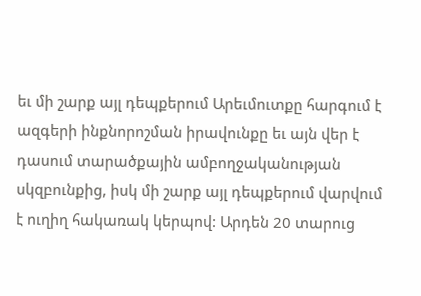եւ մի շարք այլ դեպքերում Արեւմուտքը հարգում է ազգերի ինքնորոշման իրավունքը եւ այն վեր է դասում տարածքային ամբողջականության սկզբունքից, իսկ մի շարք այլ դեպքերում վարվում է ուղիղ հակառակ կերպով: Արդեն 20 տարուց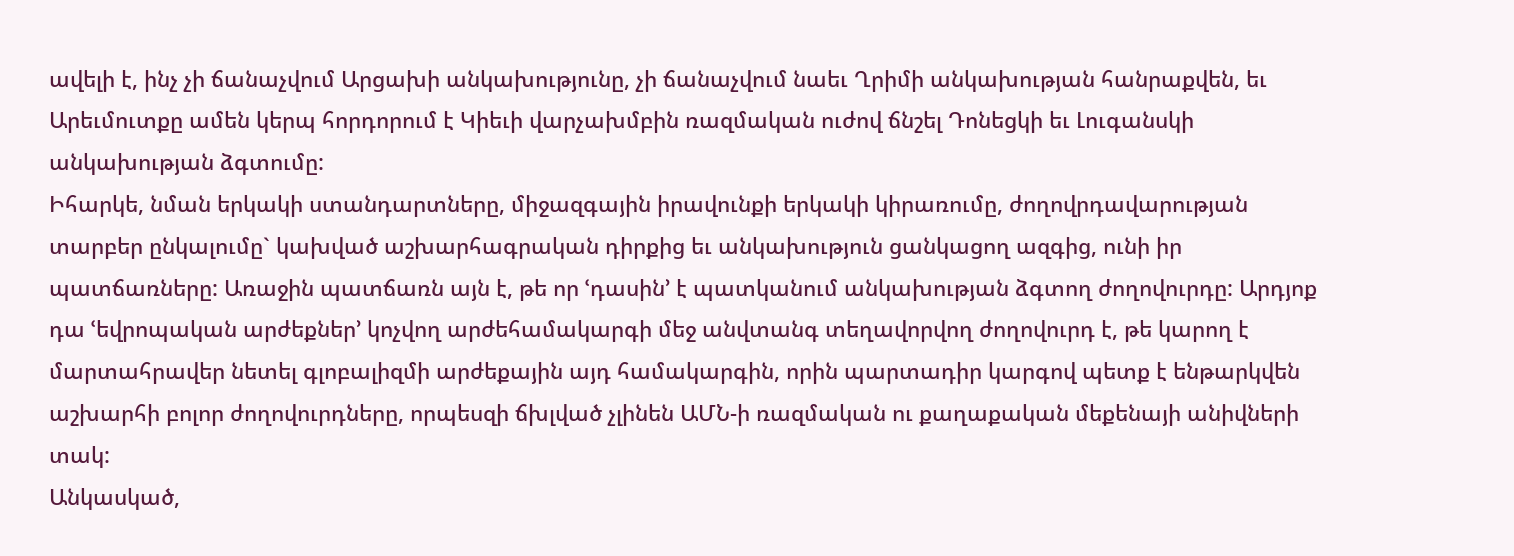ավելի է, ինչ չի ճանաչվում Արցախի անկախությունը, չի ճանաչվում նաեւ Ղրիմի անկախության հանրաքվեն, եւ Արեւմուտքը ամեն կերպ հորդորում է Կիեւի վարչախմբին ռազմական ուժով ճնշել Դոնեցկի եւ Լուգանսկի անկախության ձգտումը:
Իհարկե, նման երկակի ստանդարտները, միջազգային իրավունքի երկակի կիրառումը, ժողովրդավարության տարբեր ընկալումը` կախված աշխարհագրական դիրքից եւ անկախություն ցանկացող ազգից, ունի իր պատճառները: Առաջին պատճառն այն է, թե որ ՙդասին՚ է պատկանում անկախության ձգտող ժողովուրդը: Արդյոք դա ՙեվրոպական արժեքներ՚ կոչվող արժեհամակարգի մեջ անվտանգ տեղավորվող ժողովուրդ է, թե կարող է մարտահրավեր նետել գլոբալիզմի արժեքային այդ համակարգին, որին պարտադիր կարգով պետք է ենթարկվեն աշխարհի բոլոր ժողովուրդները, որպեսզի ճխլված չլինեն ԱՄՆ-ի ռազմական ու քաղաքական մեքենայի անիվների տակ:
Անկասկած,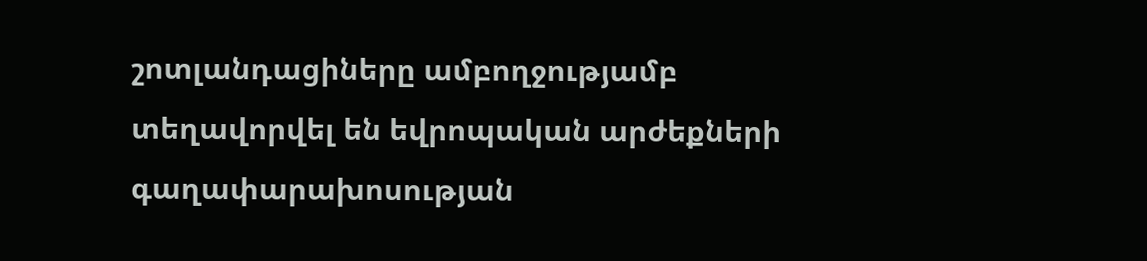շոտլանդացիները ամբողջությամբ տեղավորվել են եվրոպական արժեքների գաղափարախոսության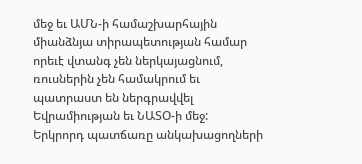մեջ եւ ԱՄՆ-ի համաշխարհային միանձնյա տիրապետության համար որեւէ վտանգ չեն ներկայացնում, ռուսներին չեն համակրում եւ պատրաստ են ներգրավվել Եվրամիության եւ ՆԱՏՕ-ի մեջ:
Երկրորդ պատճառը անկախացողների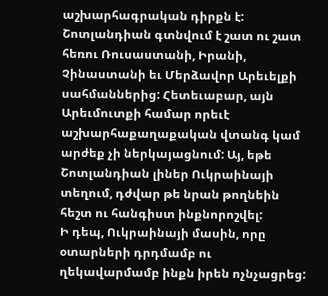աշխարհագրական դիրքն է: Շոտլանդիան գտնվում է շատ ու շատ հեռու Ռուսաստանի, Իրանի, Չինաստանի եւ Մերձավոր Արեւելքի սահմաններից: Հետեւաբար, այն Արեւմուտքի համար որեւէ աշխարհաքաղաքական վտանգ կամ արժեք չի ներկայացնում: Այ, եթե Շոտլանդիան լիներ Ուկրաինայի տեղում, դժվար թե նրան թողնեին հեշտ ու հանգիստ ինքնորոշվել:
Ի դեպ, Ուկրաինայի մասին, որը օտարների դրդմամբ ու ղեկավարմամբ ինքն իրեն ոչնչացրեց: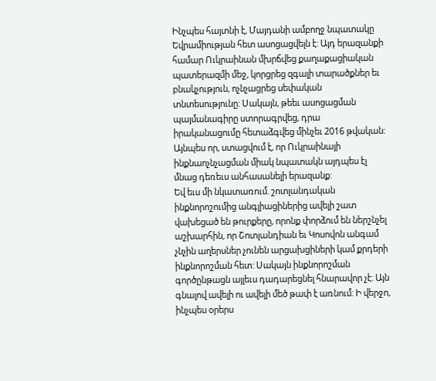Ինչպես հայտնի է, Մայդանի ամբողջ նպատակը Եվրամիության հետ ասոցացվելն է: Այդ երազանքի համար Ուկրաինան մխրճվեց քաղաքացիական պատերազմի մեջ, կորցրեց զգալի տարածքներ եւ բնակչություն, ոչնչացրեց սեփական տնտեսությունը: Սակայն, թեեւ ասոցացման պայմանագիրը ստորագրվեց, դրա իրականացումը հետաձգվեց մինչեւ 2016 թվական: Այնպես որ, ստացվում է, որ Ուկրաինայի ինքնաոչնչացման միակ նպատակն այդպես էլ մնաց դեռեւս անհասանելի երազանք:
Եվ եւս մի նկատառում. շոտլանդական ինքնորոշումից անգլիացիներից ավելի շատ վախեցած են թուրքերը, որոնք փորձում են ներշնչել աշխարհին, որ Շոտլանդիան եւ Կոսովոն անգամ չնչին աղերսներ չունեն արցախցիների կամ քրդերի ինքնորոշման հետ: Սակայն ինքնորոշման գործընթացն այլեւս դադարեցնել հնարավոր չէ: Այն գնալով ավելի ու ավելի մեծ թափ է առնում: Ի վերջո, ինչպես օրերս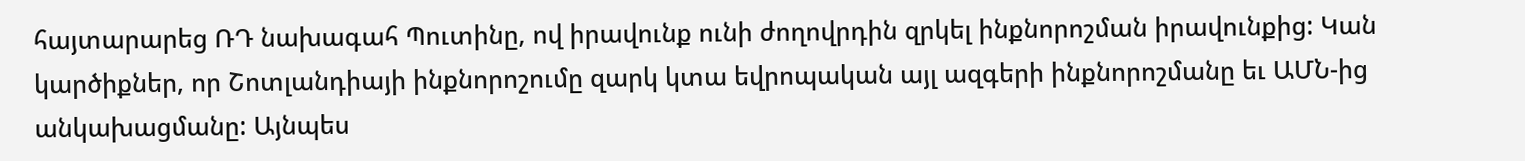հայտարարեց ՌԴ նախագահ Պուտինը, ով իրավունք ունի ժողովրդին զրկել ինքնորոշման իրավունքից: Կան կարծիքներ, որ Շոտլանդիայի ինքնորոշումը զարկ կտա եվրոպական այլ ազգերի ինքնորոշմանը եւ ԱՄՆ-ից անկախացմանը: Այնպես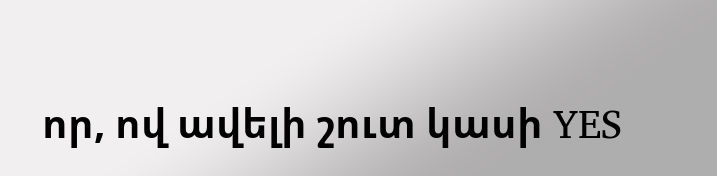որ, ով ավելի շուտ կասի YES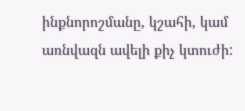ինքնորոշմանը, կշահի, կամ առնվազն ավելի քիչ կտուժի: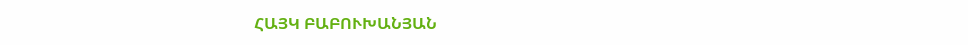ՀԱՅԿ ԲԱԲՈՒԽԱՆՅԱՆ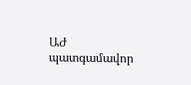ԱԺ պատգամավոր